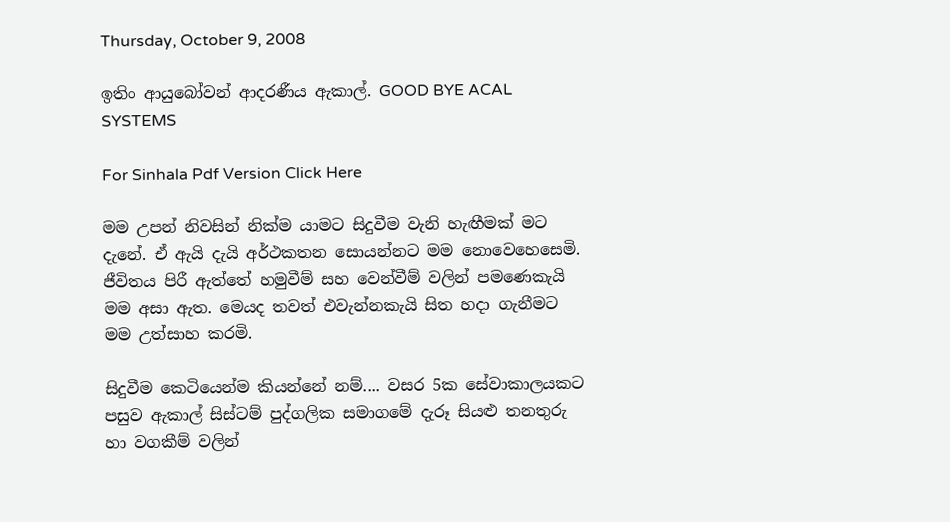Thursday, October 9, 2008

ඉතිං ආයු‍බෝවන් ආදරණීය ඇකාල්. GOOD BYE ACAL SYSTEMS

For Sinhala Pdf Version Click Here

මම උපන් නිවසින් නික්ම යාමට සිදුවීම වැනි හැඟීමක් මට දැනේ. ඒ ඇයි දැයි අර්ථකතන සොයන්නට මම නොවෙහෙසෙමි. ජීවිතය පිරී ඇත්තේ හමුවීම් සහ වෙන්වීම් වලින් පමණෙකැයි මම අසා ඇත. මෙයද තවත් එවැන්නකැයි සිත හදා ගැනීමට මම උත්සාහ කරමි.

සිදුවීම කෙටියෙන්ම කියන්නේ නම්.... වසර 5ක සේවාකාලයකට පසුව ඇකාල් සිස්ටම් පුද්ගලික සමාගමේ දැරූ සියළු තනතුරු හා වගකීම් වලින්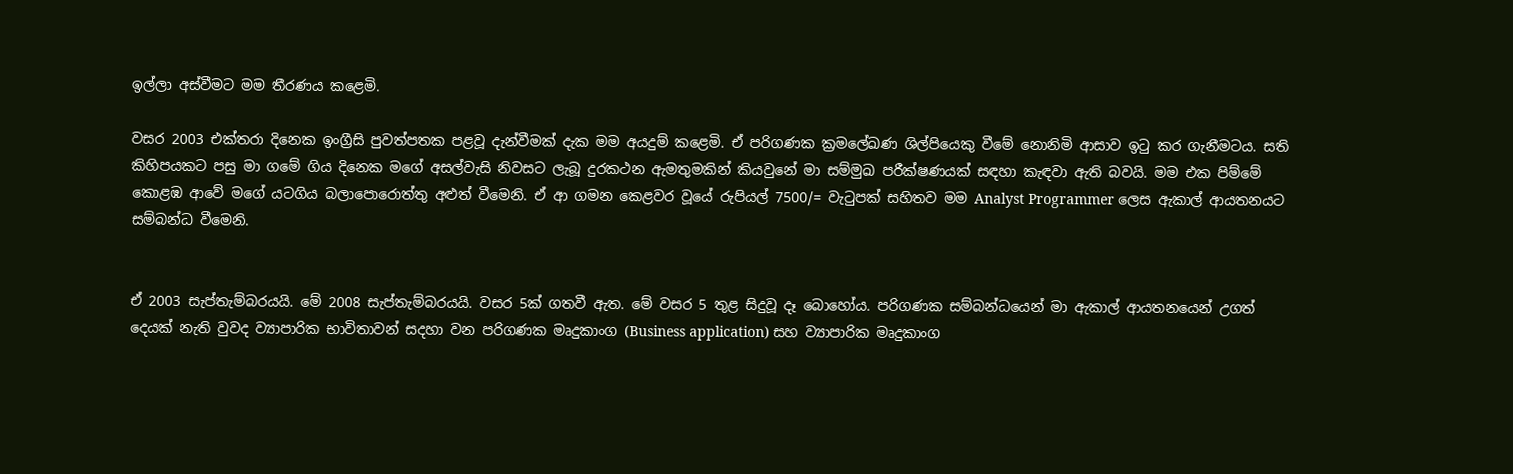ඉල්ලා අස්වීමට මම තීරණය කළෙමි.

වසර 2003 එක්තරා දිනෙක ඉංග්‍රීසි පුවත්පතක පළවූ දැන්වීමක් දැක මම අයදුම් කළෙමි. ඒ පරිගණක ක්‍රමලේඛණ ශිල්පියෙකු වීමේ නොනිමි ආසාව ඉටු කර ගැනීමටය. සති කිහිපයකට පසු මා ගමේ ගිය ‍දිනෙක මගේ අසල්වැසි නිවසට ලැබූ දුරකථන ඇමතුමකින් කියවුනේ මා සම්මුඛ පරීක්ෂණයක් සඳහා කැඳවා ඇති බවයි. මම එක පිම්මේ කොළඹ ආවේ මගේ යටගිය බලාපොරොත්තු අළුත් වීමෙනි. ඒ ආ ගමන කෙළවර වූයේ රුපියල් 7500/= වැටුපක් සහිතව ම‍ම Analyst Programmer ලෙස ඇකාල් ආයතනයට සම්බන්ධ වීමෙනි.


ඒ 2003 සැප්තැම්බරයයි. මේ 2008 සැප්තැම්බරයයි. වසර 5ක් ගතවී ඇත. මේ වසර 5 තුළ සිදුවූ දෑ බොහෝය. පරිගණක සම්බන්ධයෙන් ම‍ා ඇකාල් ආයතනයෙන් උගත් දෙයක් නැති වුවද ව්‍යාපාරික භාවිතාවන් සදහා වන පරිගණක මෘදුකාංග (Business application) සහ ව්‍යාපාරික මෘදුකාංග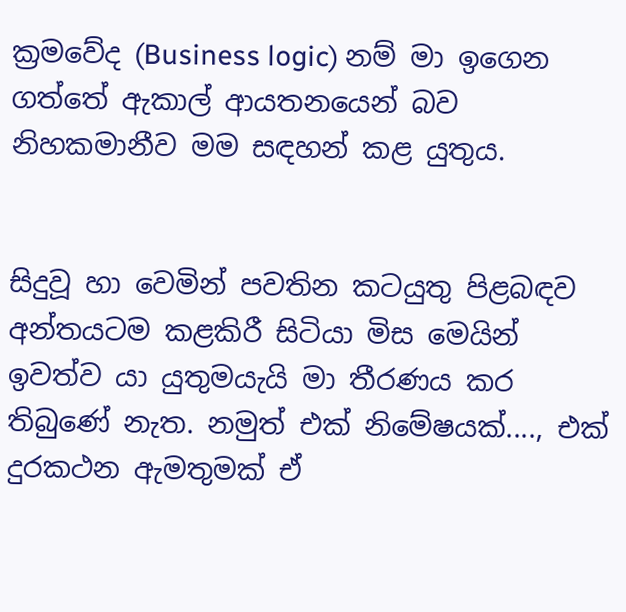ක්‍රමවේද (Business logic) නම් මා ඉගෙන ගත්තේ ඇකාල් ආයතනයෙන් බව නිහකමානීව මම සඳහන් කළ යුතුය.


සිදුවූ හා වෙමින් පවතින කටයුතු පිළබඳව අන්තයටම කළකිරී සිටියා මිස මෙයින් ඉවත්ව යා යුතුමයැයි මා තීරණය කර තිබුණේ නැත. නමුත් එක් නිමේෂයක්...., එක් දුරකථන ඇමතුමක් ඒ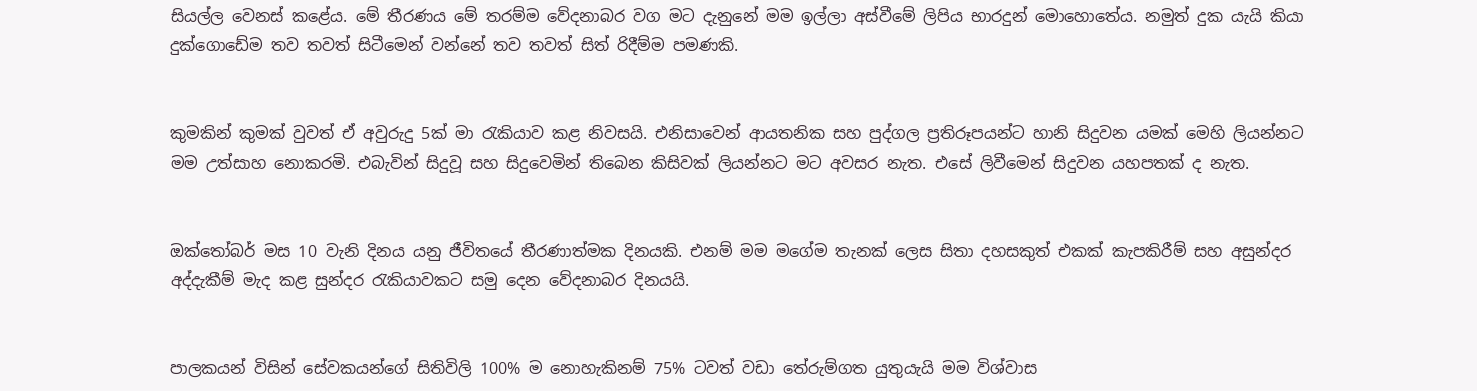සියල්ල වෙනස් කළේය. මේ තීරණය මේ තරම්ම වේදනාබර වග මට දැනුනේ මම ඉල්ලා අස්වීමේ ලිපිය භාරදුන් මොහොතේය. නමුත් දුක යැයි කියා දුක්ගොඩේම තව තවත් සිටීමෙන් වන්නේ තව තවත් සිත් රිදීම්ම පමණකි.


කුමකින් කුමක් වුවත් ඒ අවුරුදු 5ක් මා රැකියාව කළ නිවසයි. එනිසාවෙන් ආයතනික සහ පුද්ගල ප්‍රතිරූපයන්ට හානි සිදුවන යමක් මෙහි ලියන්නට මම උත්සාහ නොකරමි. එබැවින් සිදුවූ සහ සිදුවෙමින් තිබෙන කිසිවක් ලියන්නට මට අවසර නැත. එසේ ලිවීමෙන් සිදුවන යහපතක් ද නැත.


ඔක්තෝබර් මස 10 වැනි දිනය යනු ජීවිතයේ තීරණාත්මක දිනයකි. එනම් මම මගේම තැනක් ලෙස සිතා දහසකුත් එකක් කැපකිරීම් සහ අසුන්දර අද්දැකීම් මැද කළ සුන්දර රැකියාවකට සමු දෙන වේදනාබර දිනයයි.


පාලකයන් විසින් සේවකයන්ගේ සිතිවිලි 100% ම නොහැකිනම් 75% ටවත් වඩා තේරුම්ගත යුතුයැයි මම වි‍ශ්වාස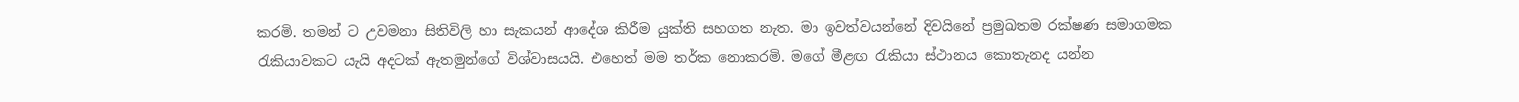කරමි. තමන් ට උවමනා සිතිවිලි හා සැකයන් ආදේශ කිරීම යුක්ති සහගත නැත. මා ඉවත්වයන්නේ දිවයිනේ ප්‍රමුඛතම රක්ෂණ සමාගමක රැකියාවකට යැයි අදටක් ඇතමුන්ගේ විශ්වාසයයි. එහෙත් මම තර්ක නොකරමි. මගේ මීළඟ රැකියා ස්ථානය කොතැනද යන්න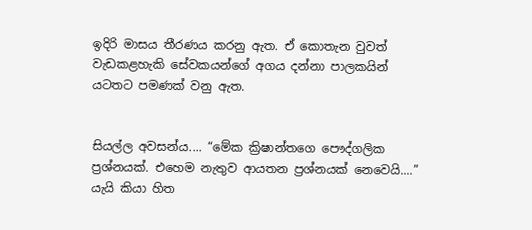ඉදිරි මාසය තීරණය කරනු ඇත. ඒ කොතැන වුවත් වැඩකළහැකි සේවකයන්ගේ අගය දන්නා පාලකයින් යටතට පමණක් වනු ඇත.


සියල්ල අවසන්ය.... “මේක ක්‍රිෂාන්තගෙ පෞද්ගලික ප්‍රශ්නයක්. එහෙම නැතුව ආයතන ප්‍රශ්නයක් නෙවෙයි....” යැයි කියා හිත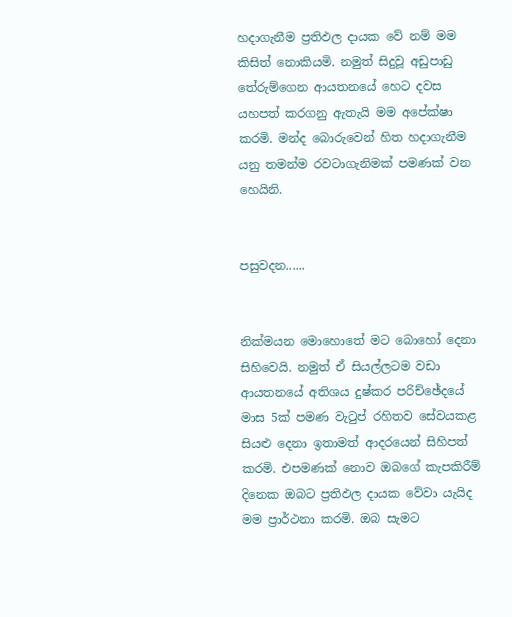හදාගැනීම ප්‍රතිඵල දායක වේ නම් මම කිසිත් නොකියමි. නමුත් සිදුවූ අඩුපාඩු තේරුම්ගෙන ආයතනයේ හෙට දවස යහපත් කරගනු ඇතැයි මම අපේක්ෂා කරමි. මන්ද බොරුවෙන් හිත හදාගැනීම යනු තමන්ම රවට‍ාගැනිමක් පමණක් වන හෙයිනි.


පසුවදන......


නික්මයන මොහොතේ මට බොහෝ දෙනා සිහිවෙයි. නමුත් ඒ සියල්ලටම වඩා ආයතනයේ අතිශය දුෂ්කර පරිච්ඡේදයේ මාස 5ක් පමණ වැටුප් රහිතව සේවයකළ සියළු දෙනා ඉතාමත් ආදරයෙන් සිහිපත් කරමි. එපමණක් නොව ඔබගේ කැපකිරීම් දිනෙක ඔබට ප්‍රතිඵල දායක වේවා යැයිද මම ප්‍රාර්ථනා කරමි. ඔබ සැමට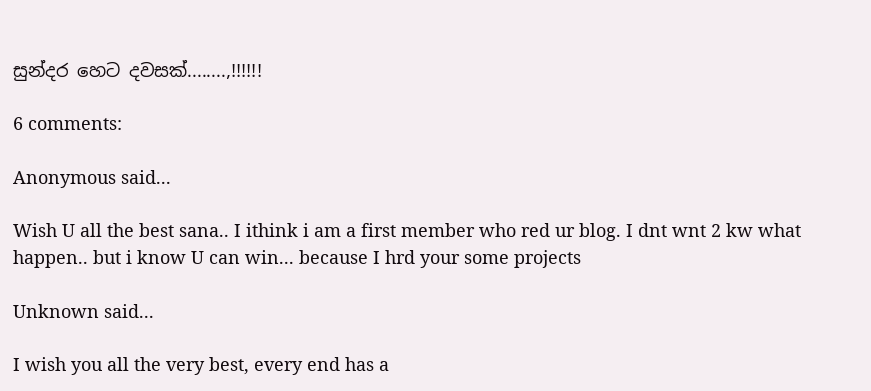සුන්දර හෙට දවසක්........,!!!!!!

6 comments:

Anonymous said...

Wish U all the best sana.. I ithink i am a first member who red ur blog. I dnt wnt 2 kw what happen.. but i know U can win... because I hrd your some projects

Unknown said...

I wish you all the very best, every end has a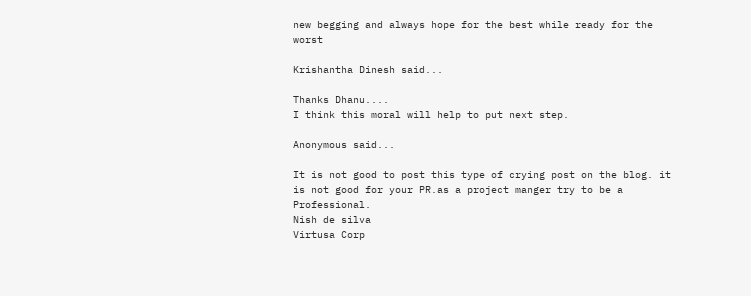new begging and always hope for the best while ready for the worst

Krishantha Dinesh said...

Thanks Dhanu....
I think this moral will help to put next step.

Anonymous said...

It is not good to post this type of crying post on the blog. it is not good for your PR.as a project manger try to be a Professional.
Nish de silva
Virtusa Corp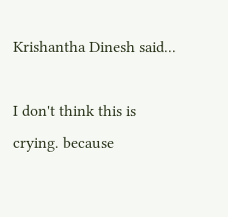Krishantha Dinesh said...

I don't think this is crying. because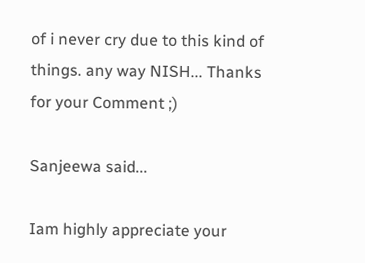of i never cry due to this kind of things. any way NISH... Thanks for your Comment ;)

Sanjeewa said...

Iam highly appreciate your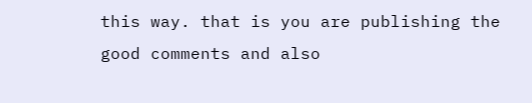this way. that is you are publishing the good comments and also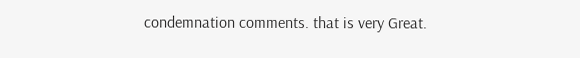condemnation comments. that is very Great.